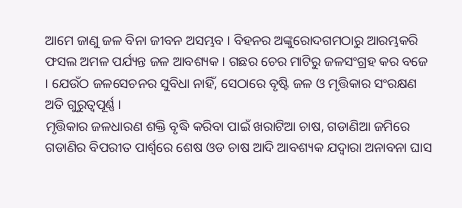ଆମେ ଜାଣୁ ଜଳ ବିନା ଜୀବନ ଅସମ୍ଭବ । ବିହନର ଅଙ୍କୁରୋଦଗମଠାରୁ ଆରମ୍ଭକରି ଫସଲ ଅମଳ ପର୍ଯ୍ୟନ୍ତ ଜଳ ଆବଶ୍ୟକ । ଗଛର ଚେର ମାଟିରୁ ଜଳସଂଗ୍ରହ କର ବଜେ । ଯେଉଁଠ ଜଳସେଚନର ସୁବିଧା ନାହିଁ, ସେଠାରେ ବୃଷ୍ଟି ଜଳ ଓ ମୃତ୍ତିକାର ସଂରକ୍ଷଣ ଅତି ଗୁରୁତ୍ୱପୂର୍ଣ୍ଣ ।
ମୃତ୍ତିକାର ଜଳଧାରଣ ଶକ୍ତି ବୃଦ୍ଧି କରିବା ପାଇଁ ଖରାଟିଆ ଚାଷ, ଗଡାଣିଆ ଜମିରେ ଗଡାଣିର ବିପରୀତ ପାର୍ଶ୍ଵରେ ଶେଷ ଓଡ ଚାଷ ଆଦି ଆବଶ୍ୟକ ଯଦ୍ୱାରା ଅନାବନା ଘାସ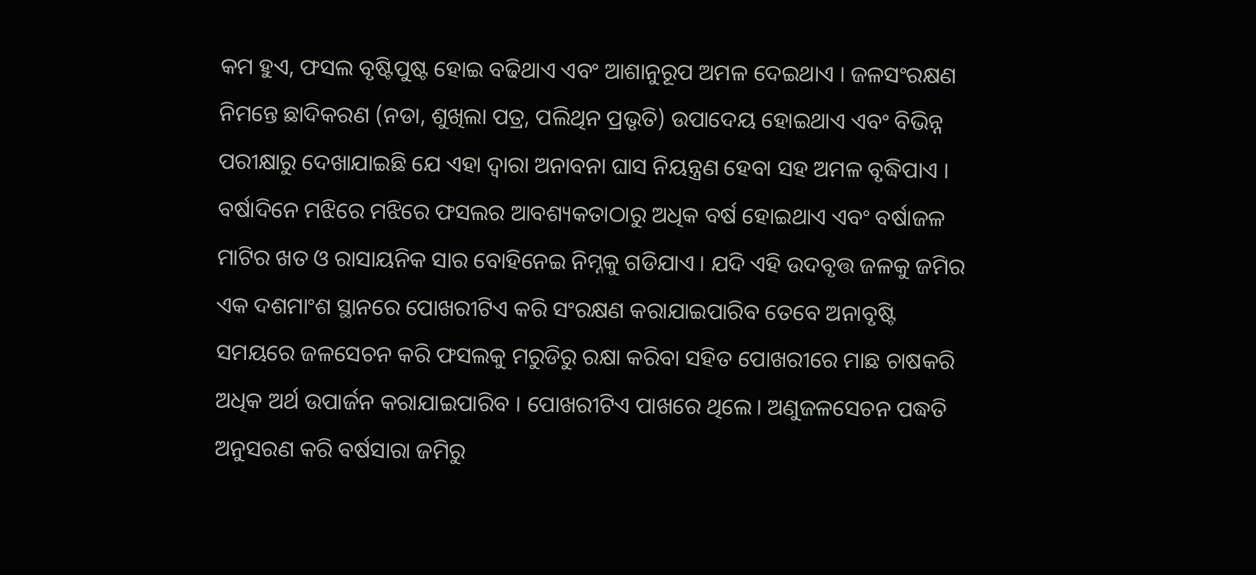କମ ହୁଏ, ଫସଲ ବୃଷ୍ଟିପୁଷ୍ଟ ହୋଇ ବଢିଥାଏ ଏବଂ ଆଶାନୁରୂପ ଅମଳ ଦେଇଥାଏ । ଜଳସଂରକ୍ଷଣ ନିମନ୍ତେ ଛାଦିକରଣ (ନଡା, ଶୁଖିଲା ପତ୍ର, ପଲିଥିନ ପ୍ରଭୃତି) ଉପାଦେୟ ହୋଇଥାଏ ଏବଂ ବିଭିନ୍ନ ପରୀକ୍ଷାରୁ ଦେଖାଯାଇଛି ଯେ ଏହା ଦ୍ଵାରା ଅନାବନା ଘାସ ନିୟନ୍ତ୍ରଣ ହେବା ସହ ଅମଳ ବୃଦ୍ଧିପାଏ । ବର୍ଷାଦିନେ ମଝିରେ ମଝିରେ ଫସଲର ଆବଶ୍ୟକତାଠାରୁ ଅଧିକ ବର୍ଷ ହୋଇଥାଏ ଏବଂ ବର୍ଷାଜଳ ମାଟିର ଖତ ଓ ରାସାୟନିକ ସାର ବୋହିନେଇ ନିମ୍ନକୁ ଗଡିଯାଏ । ଯଦି ଏହି ଉଦବୃତ୍ତ ଜଳକୁ ଜମିର ଏକ ଦଶମାଂଶ ସ୍ଥାନରେ ପୋଖରୀଟିଏ କରି ସଂରକ୍ଷଣ କରାଯାଇପାରିବ ତେବେ ଅନାବୃଷ୍ଟି ସମୟରେ ଜଳସେଚନ କରି ଫସଲକୁ ମରୁଡିରୁ ରକ୍ଷା କରିବା ସହିତ ପୋଖରୀରେ ମାଛ ଚାଷକରି ଅଧିକ ଅର୍ଥ ଉପାର୍ଜନ କରାଯାଇପାରିବ । ପୋଖରୀଟିଏ ପାଖରେ ଥିଲେ। ଅଣୁଜଳସେଚନ ପଦ୍ଧତି ଅନୁସରଣ କରି ବର୍ଷସାରା ଜମିରୁ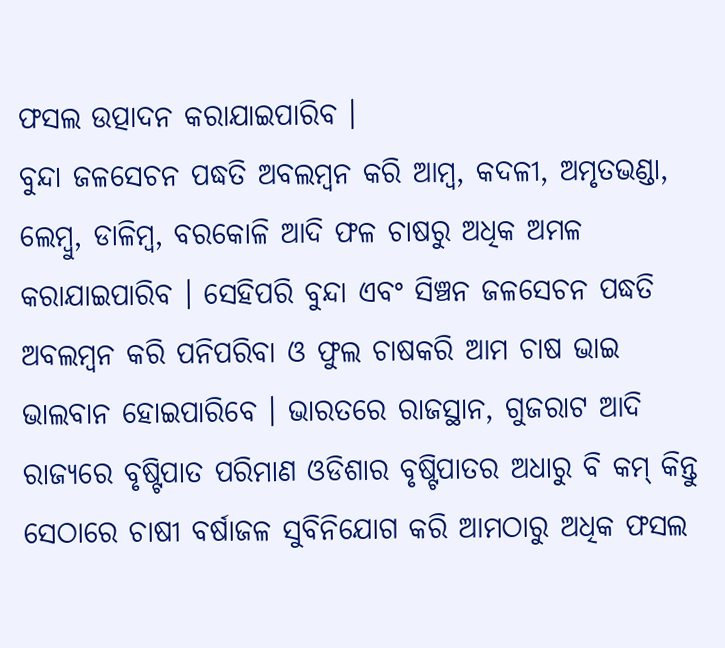ଫସଲ ଉତ୍ପାଦନ କରାଯାଇପାରିବ ।
ବୁନ୍ଦା ଜଳସେଚନ ପଦ୍ଧତି ଅବଲମ୍ବନ କରି ଆମ୍ବ, କଦଳୀ, ଅମୃତଭଣ୍ଡା, ଲେମ୍ବୁ, ଡାଳିମ୍ବ, ବରକୋଳି ଆଦି ଫଳ ଚାଷରୁ ଅଧିକ ଅମଳ କରାଯାଇପାରିବ । ସେହିପରି ବୁନ୍ଦା ଏବଂ ସିଞ୍ଚନ ଜଳସେଚନ ପଦ୍ଧତି ଅବଲମ୍ବନ କରି ପନିପରିବା ଓ ଫୁଲ ଚାଷକରି ଆମ ଚାଷ ଭାଇ ଭାଲବାନ ହୋଇପାରିବେ । ଭାରତରେ ରାଜସ୍ଥାନ, ଗୁଜରାଟ ଆଦି ରାଜ୍ୟରେ ବୃଷ୍ଟିପାତ ପରିମାଣ ଓଡିଶାର ବୃଷ୍ଟିପାତର ଅଧାରୁ ବି କମ୍ କିନ୍ତୁ ସେଠାରେ ଚାଷୀ ବର୍ଷାଜଳ ସୁବିନିଯୋଗ କରି ଆମଠାରୁ ଅଧିକ ଫସଲ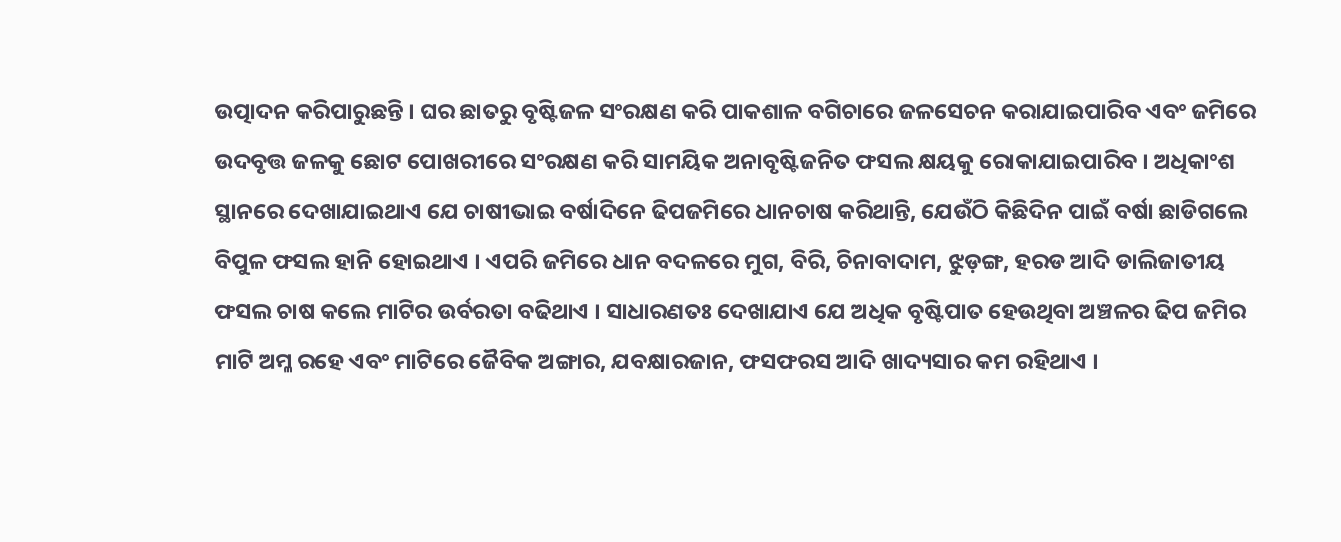ଉତ୍ପାଦନ କରିପାରୁଛନ୍ତି । ଘର ଛାତରୁ ବୃଷ୍ଟିଜଳ ସଂରକ୍ଷଣ କରି ପାକଶାଳ ବଗିଚାରେ ଜଳସେଚନ କରାଯାଇପାରିବ ଏବଂ ଜମିରେ ଉଦବୃତ୍ତ ଜଳକୁ ଛୋଟ ପୋଖରୀରେ ସଂରକ୍ଷଣ କରି ସାମୟିକ ଅନାବୃଷ୍ଟିଜନିତ ଫସଲ କ୍ଷୟକୁ ରୋକାଯାଇପାରିବ । ଅଧିକାଂଶ ସ୍ଥାନରେ ଦେଖାଯାଇଥାଏ ଯେ ଚାଷୀଭାଇ ବର୍ଷାଦିନେ ଢିପଜମିରେ ଧାନଚାଷ କରିଥାନ୍ତି, ଯେଉଁଠି କିଛିଦିନ ପାଇଁ ବର୍ଷା ଛାଡିଗଲେ ବିପୁଳ ଫସଲ ହାନି ହୋଇଥାଏ । ଏପରି ଜମିରେ ଧାନ ବଦଳରେ ମୁଗ, ବିରି, ଚିନାବାଦାମ, ଝୁଡ଼ଙ୍ଗ, ହରଡ ଆଦି ଡାଲିଜାତୀୟ ଫସଲ ଚାଷ କଲେ ମାଟିର ଉର୍ବରତା ବଢିଥାଏ । ସାଧାରଣତଃ ଦେଖାଯାଏ ଯେ ଅଧିକ ବୃଷ୍ଟିପାତ ହେଉଥିବା ଅଞ୍ଚଳର ଢିପ ଜମିର ମାଟି ଅମ୍ଳ ରହେ ଏବଂ ମାଟିରେ ଜୈବିକ ଅଙ୍ଗାର, ଯବକ୍ଷାରଜାନ, ଫସଫରସ ଆଦି ଖାଦ୍ୟସାର କମ ରହିଥାଏ ।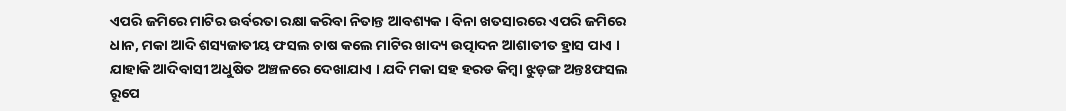ଏପରି ଜମିରେ ମାଟିର ଉର୍ବରତା ରକ୍ଷା କରିବା ନିତାନ୍ତ ଆବଶ୍ୟକ । ବିନା ଖତସାରରେ ଏପରି ଜମିରେ ଧାନ, ମକା ଆଦି ଶସ୍ୟଜାତୀୟ ଫସଲ ଚାଷ କଲେ ମାଟିର ଖାଦ୍ୟ ଉତ୍ପାଦନ ଆଶାତୀତ ହ୍ରାସ ପାଏ । ଯାହାକି ଆଦିବାସୀ ଅଧୁଷିତ ଅଞ୍ଚଳରେ ଦେଖାଯାଏ । ଯଦି ମକା ସହ ହରଡ କିମ୍ବା ଝୁଡ଼ଙ୍ଗ ଅନ୍ତଃଫସଲ ରୂପେ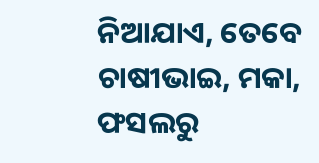ନିଆଯାଏ, ତେବେ ଚାଷୀଭାଇ, ମକା, ଫସଲରୁ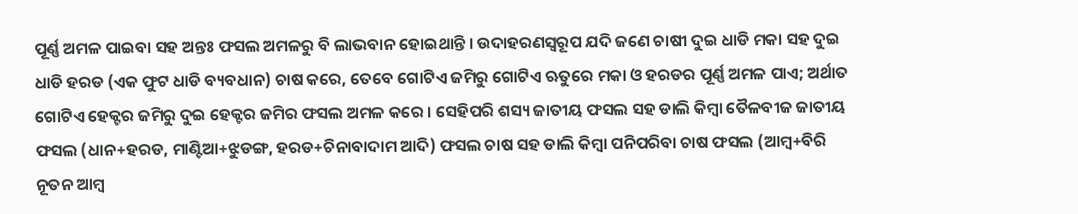ପୂର୍ଣ୍ଣ ଅମଳ ପାଇବା ସହ ଅନ୍ତଃ ଫସଲ ଅମଳରୁ ବି ଲାଭବାନ ହୋଇଥାନ୍ତି । ଉଦାହରଣସ୍ଵରୂପ ଯଦି ଜଣେ ଚାଷୀ ଦୁଇ ଧାଡି ମକା ସହ ଦୁଇ ଧାଡି ହରଡ (ଏକ ଫୁଟ ଧାଡି ବ୍ୟବଧାନ) ଚାଷ କରେ, ତେବେ ଗୋଟିଏ ଜମିରୁ ଗୋଟିଏ ଋତୁରେ ମକା ଓ ହରଡର ପୂର୍ଣ୍ଣ ଅମଳ ପାଏ; ଅର୍ଥାତ ଗୋଟିଏ ହେକ୍ଟର ଜମିରୁ ଦୁଇ ହେକ୍ଟର ଜମିର ଫସଲ ଅମଳ କରେ । ସେହିପରି ଶସ୍ୟ ଜାତୀୟ ଫସଲ ସହ ଡାଲି କିମ୍ବା ତୈଳବୀଜ ଜାତୀୟ ଫସଲ (ଧାନ+ହରଡ, ମାଣ୍ଟିଆ+ଝୁଡଙ୍ଗ, ହରଡ+ଚିନାବାଦାମ ଆଦି) ଫସଲ ଚାଷ ସହ ଡାଲି କିମ୍ବା ପନିପରିବା ଚାଷ ଫସଲ (ଆମ୍ବ+ବିରି ନୂତନ ଆମ୍ବ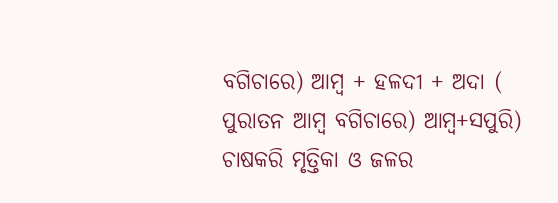ବଗିଚାରେ) ଆମ୍ବ + ହଳଦୀ + ଅଦା ( ପୁରାତନ ଆମ୍ବ ବଗିଚାରେ) ଆମ୍ବ+ସପୁରି) ଚାଷକରି ମୃତ୍ତିକା ଓ ଜଳର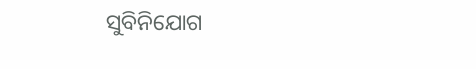ସୁବିନିଯୋଗ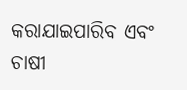କରାଯାଇପାରିବ ଏବଂ ଚାଷୀ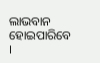ଲାଭବାନ ହୋଇପାରିବେ ।